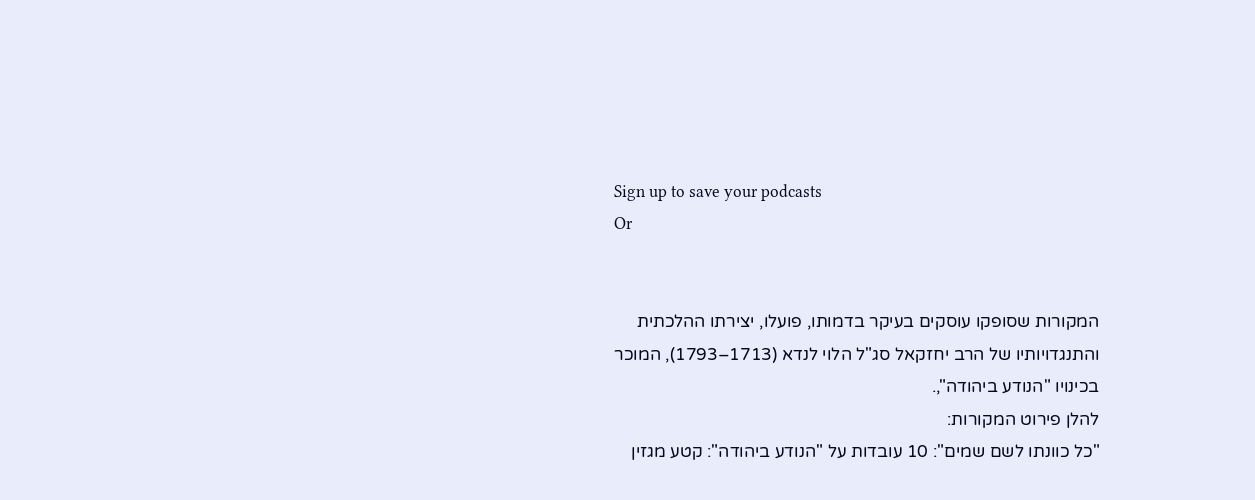Sign up to save your podcasts
Or


המקורות שסופקו עוסקים בעיקר בדמותו, פועלו, יצירתו ההלכתית והתנגדויותיו של הרב יחזקאל סג"ל הלוי לנדא (1713–1793), המוכר בכינויו "הנודע ביהודה",.
להלן פירוט המקורות:
"כל כוונתו לשם שמים": 10 עובדות על "הנודע ביהודה": קטע מגזין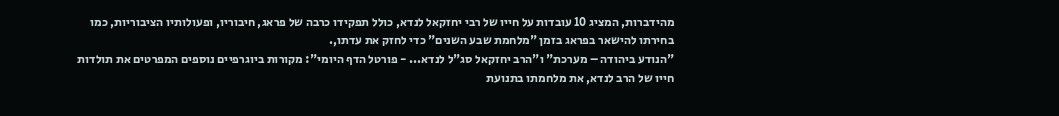מהידברות, המציג 10 עובדות על חייו של רבי יחזקאל לנדא, כולל תפקידו כרבה של פראג, חיבוריו, ופעולותיו הציבוריות, כמו בחירתו להישאר בפראג בזמן "מלחמת שבע השנים" כדי לחזק את עדתו,.
"הנודע ביהודה – מערכת" ו"הרב יחזקאל סג"ל לנדא... - פורטל הדף היומי": מקורות ביוגרפיים נוספים המפרטים את תולדות חייו של הרב לנדא, את מלחמתו בתנועת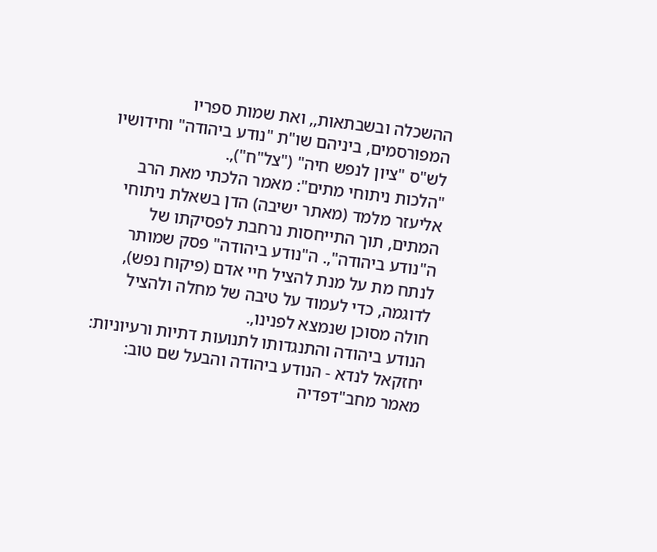ההשכלה ובשבתאות,, ואת שמות ספריו המפורסמים, ביניהם שו"ת "נודע ביהודה" וחידושיו לש"ס "ציון לנפש חיה" ("צל"ח"),.
"הלכות ניתוחי מתים": מאמר הלכתי מאת הרב אליעזר מלמד (מאתר ישיבה) הדן בשאלת ניתוחי המתים, תוך התייחסות נרחבת לפסיקתו של ה"נודע ביהודה",. ה"נודע ביהודה" פסק שמותר לנתח מת על מנת להציל חיי אדם (פיקוח נפש), לדוגמה, כדי לעמוד על טיבה של מחלה ולהציל חולה מסוכן שנמצא לפנינו,.
הנודע ביהודה והתנגדותו לתנועות דתיות ורעיוניות:
יחזקאל לנדא - הנודע ביהודה והבעל שם טוב: מאמר מחב"דפדיה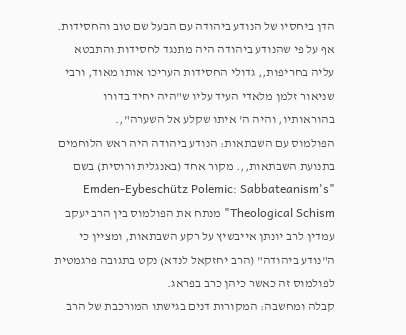הדן ביחסיו של הנודע ביהודה עם הבעל שם טוב והחסידות. אף על פי שהנודע ביהודה היה מתנגד לחסידות והתבטא עליה בחריפות,, גדולי החסידות העריכו אותו מאוד, ורבי שניאור זלמן מלאדי העיד עליו ש"היה יחיד בדורו בהוראותיו, והיה ה' איתו שקלע אל השערה",.
הפולמוס עם השבתאות: הנודע ביהודה היה ראש הלוחמים בתנועת השבתאות,,. מקור אחד (באנגלית ורוסית) בשם "Emden-Eybeschütz Polemic: Sabbateanism's Theological Schism" מנתח את הפולמוס בין הרב יעקב עמדין לרב יונתן אייבשיץ על רקע השבתאות, ומציין כי ה"נודע ביהודה" (הרב יחזקאל לנדא) נקט בתגובה פרגמטית לפולמוס זה כאשר כיהן כרב בפראג.
קבלה ומחשבה: המקורות דנים בגישתו המורכבת של הרב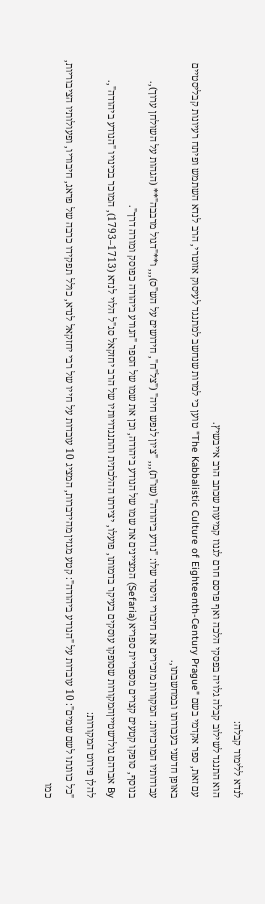לנדא ללימוד קבלה:
הוא התנגד לשילוב קבלה גלויה בפסקי הלכה ואף פרסם חרם לגנוז קמיעות שכתב הרב אייבשיץ.
עם זאת, ספר אקדמי בשם "The Kabbalistic Culture of Eighteenth-Century Prague" טוען כי למרות שנחשב למתנגד לעיסוק אזוטרי, הרב לנדא השתמש ופיתח רעיונות קבליסטיים באופן חדשני בעבודתו ובמחשבתו,.
עבודותיו המרכזיות: המקורות מזכירים את חיבורי היסוד שלו: "נודע ביהודה" (שו"ת),,, "ציון לנפש חיה" ("צל"ח", חידושים על הש"ס),,, ו**"דגול מרבבה"** (הגהות על השולחן ערוך),.
בנוסף, סופקו קטעים קצרים מספריית ספריא (Sefaria) המציינים את שמו של הנודע ביהודה, וכן את שמו של הספר "הנודע ביהודה כפוסק ומורה דרך".
By אברהם גולדשטייןהמקורות שסופקו עוסקים בעיקר בדמותו, פועלו, יצירתו ההלכתית והתנגדויותיו של הרב יחזקאל סג"ל הלוי לנדא (1713–1793), המוכר בכינויו "הנודע ביהודה",.
להלן פירוט המקורות:
"כל כוונתו לשם שמים": 10 עובדות על "הנודע ביהודה": קטע מגזין מהידברות, המציג 10 עובדות על חייו של רבי יחזקאל לנדא, כולל תפקידו כרבה של פראג, חיבוריו, ופעולותיו הציבוריות, כמו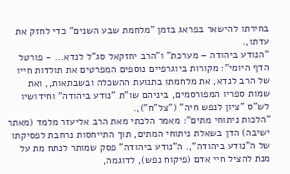בחירתו להישאר בפראג בזמן "מלחמת שבע השנים" כדי לחזק את עדתו,.
"הנודע ביהודה – מערכת" ו"הרב יחזקאל סג"ל לנדא... - פורטל הדף היומי": מקורות ביוגרפיים נוספים המפרטים את תולדות חייו של הרב לנדא, את מלחמתו בתנועת ההשכלה ובשבתאות,, ואת שמות ספריו המפורסמים, ביניהם שו"ת "נודע ביהודה" וחידושיו לש"ס "ציון לנפש חיה" ("צל"ח"),.
"הלכות ניתוחי מתים": מאמר הלכתי מאת הרב אליעזר מלמד (מאתר ישיבה) הדן בשאלת ניתוחי המתים, תוך התייחסות נרחבת לפסיקתו של ה"נודע ביהודה",. ה"נודע ביהודה" פסק שמותר לנתח מת על מנת להציל חיי אדם (פיקוח נפש), לדוגמה,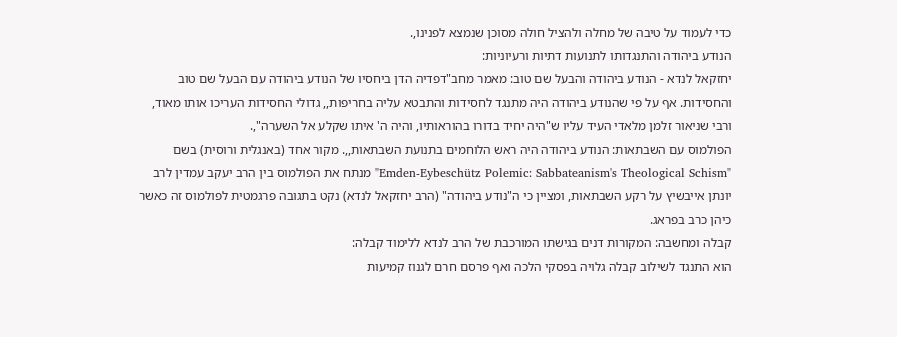כדי לעמוד על טיבה של מחלה ולהציל חולה מסוכן שנמצא לפנינו,.
הנודע ביהודה והתנגדותו לתנועות דתיות ורעיוניות:
יחזקאל לנדא - הנודע ביהודה והבעל שם טוב: מאמר מחב"דפדיה הדן ביחסיו של הנודע ביהודה עם הבעל שם טוב והחסידות. אף על פי שהנודע ביהודה היה מתנגד לחסידות והתבטא עליה בחריפות,, גדולי החסידות העריכו אותו מאוד, ורבי שניאור זלמן מלאדי העיד עליו ש"היה יחיד בדורו בהוראותיו, והיה ה' איתו שקלע אל השערה",.
הפולמוס עם השבתאות: הנודע ביהודה היה ראש הלוחמים בתנועת השבתאות,,. מקור אחד (באנגלית ורוסית) בשם "Emden-Eybeschütz Polemic: Sabbateanism's Theological Schism" מנתח את הפולמוס בין הרב יעקב עמדין לרב יונתן אייבשיץ על רקע השבתאות, ומציין כי ה"נודע ביהודה" (הרב יחזקאל לנדא) נקט בתגובה פרגמטית לפולמוס זה כאשר כיהן כרב בפראג.
קבלה ומחשבה: המקורות דנים בגישתו המורכבת של הרב לנדא ללימוד קבלה:
הוא התנגד לשילוב קבלה גלויה בפסקי הלכה ואף פרסם חרם לגנוז קמיעות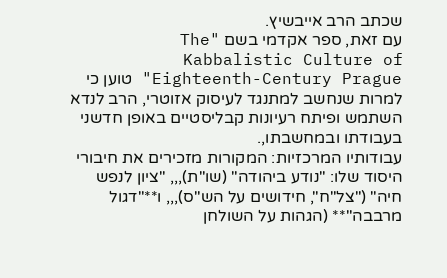שכתב הרב אייבשיץ.
עם זאת, ספר אקדמי בשם "The Kabbalistic Culture of Eighteenth-Century Prague" טוען כי למרות שנחשב למתנגד לעיסוק אזוטרי, הרב לנדא השתמש ופיתח רעיונות קבליסטיים באופן חדשני בעבודתו ובמחשבתו,.
עבודותיו המרכזיות: המקורות מזכירים את חיבורי היסוד שלו: "נודע ביהודה" (שו"ת),,, "ציון לנפש חיה" ("צל"ח", חידושים על הש"ס),,, ו**"דגול מרבבה"** (הגהות על השולחן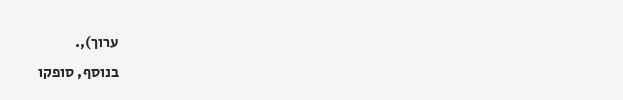ערוך),.
בנוסף, סופקו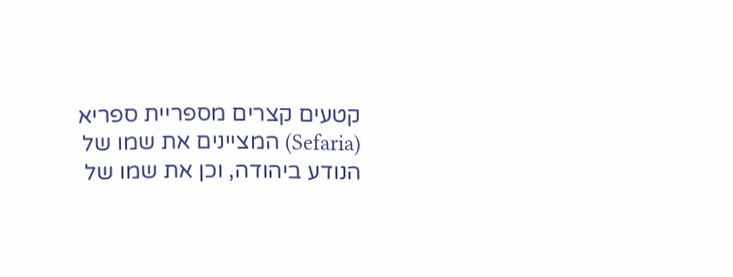קטעים קצרים מספריית ספריא (Sefaria) המציינים את שמו של הנודע ביהודה, וכן את שמו של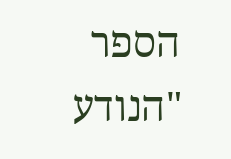הספר "הנודע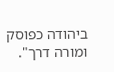ביהודה כפוסק ומורה דרך".